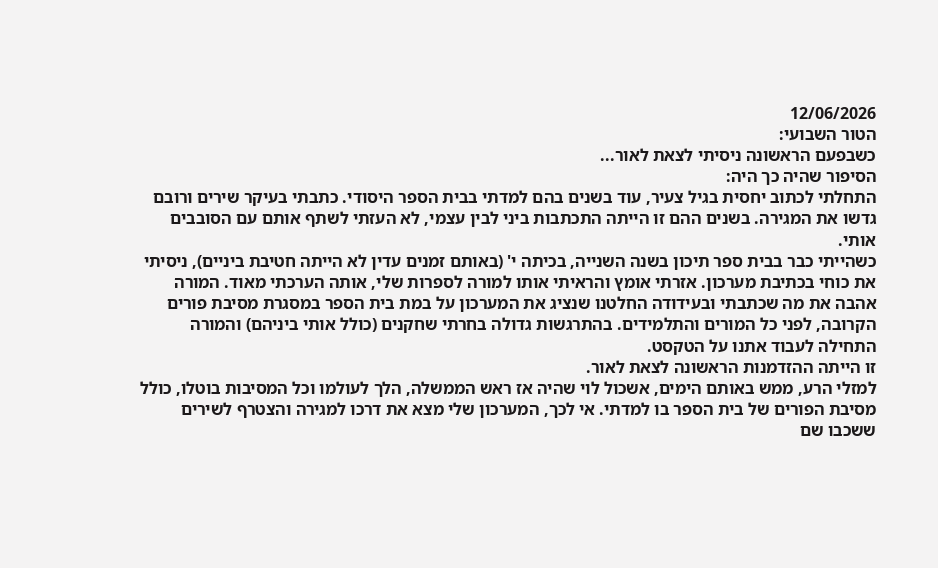12/06/2026
הטור השבועי:
כשבפעם הראשונה ניסיתי לצאת לאור...
הסיפור שהיה כך היה:
התחלתי לכתוב יחסית בגיל צעיר, עוד בשנים בהם למדתי בבית הספר היסודי. כתבתי בעיקר שירים ורובם גדשו את המגירה. בשנים ההם זו הייתה התכתבות ביני לבין עצמי, לא העזתי לשתף אותם עם הסובבים אותי.
כשהייתי כבר בבית ספר תיכון בשנה השנייה, בכיתה י' (באותם זמנים עדין לא הייתה חטיבת ביניים), ניסיתי את כוחי בכתיבת מערכון. אזרתי אומץ והראיתי אותו למורה לספרות שלי, אותה הערכתי מאוד. המורה אהבה את מה שכתבתי ובעידודה החלטנו שנציג את המערכון על במת בית הספר במסגרת מסיבת פורים הקרובה, לפני כל המורים והתלמידים. בהתרגשות גדולה בחרתי שחקנים (כולל אותי ביניהם) והמורה התחילה לעבוד אתנו על הטקסט.
זו הייתה ההזדמנות הראשונה לצאת לאור.
למזלי הרע, ממש באותם הימים, אשכול לוי שהיה אז ראש הממשלה, הלך לעולמו וכל המסיבות בוטלו, כולל מסיבת הפורים של בית הספר בו למדתי. אי לכך, המערכון שלי מצא את דרכו למגירה והצטרף לשירים ששכבו שם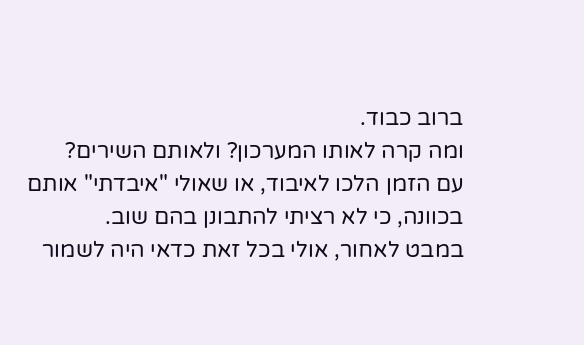ברוב כבוד.
ומה קרה לאותו המערכון? ולאותם השירים?
עם הזמן הלכו לאיבוד, או שאולי "איבדתי" אותם בכוונה, כי לא רציתי להתבונן בהם שוב.
במבט לאחור, אולי בכל זאת כדאי היה לשמור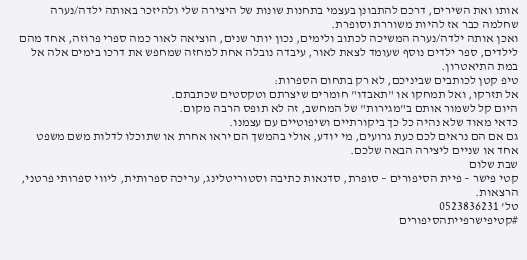אותו ואת השירים, דרכם להתבונן בעצמי בתחנות שונות של היצירה שלי ולהיזכר באותה ילדה/נערה שחלמה כבר אז להיות משוררת וסופרת.
ואכן אותה ילדה/נערה המשיכה לכתוב ולימים, נכון יותר שנים, הוציאה לאור כמה ספרי פרוזה, אחד מהם לילדים, ספר ילדים נוסף שעומד לצאת לאור, עיבדה נובלה אחת למחזה שמחפש את דרכו בימים אלה אל במת התיאטרון.
טיפ קטן לכותבים שביניכם, לא רק בתחום הספרות:
אל תזרקו, ואל תמחקו או "תאבדו" חומרים שיצרתם וטקסטים שכתבתם.
היום קל לשמור אותם ב"מגירות" של המחשב, זה לא תופס הרבה מקום.
כדאי מאוד שלא נהיה כל כך ביקורתיים ושיפוטיים עם עצמנו.
גם אם הם נראים לכם כעת גרועים, מי יודע, אולי בהמשך הם יראו אחרת או שתוכלו לדלות משם משפט אחד או שניים ליצירה הבאה שלכם.
שבת שלום
קטי פישר – פיית הסיפורים – סופרת, סדנאות כתיבה וסטוריטלינג, עריכה ספרותית, ליווי ספרותי פרטני, הרצאות.
טל' 0523836231
#קטיפישרפייתהסיפורים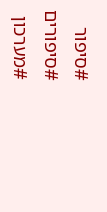#סיפור
#סיפורים
#מערכון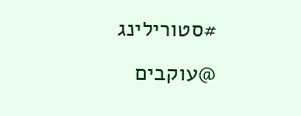#סטורילינג
@עוקבים